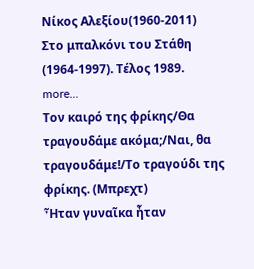Νίκος Αλεξίου(1960-2011)
Στο μπαλκόνι του Στάθη (1964-1997). Τέλος 1989.
more...
Τον καιρό της φρίκης/Θα τραγουδάμε ακόμα;/Ναι, θα τραγουδάμε!/Το τραγούδι της φρίκης. (Μπρεχτ)
Ἦταν γυναῖκα ἦταν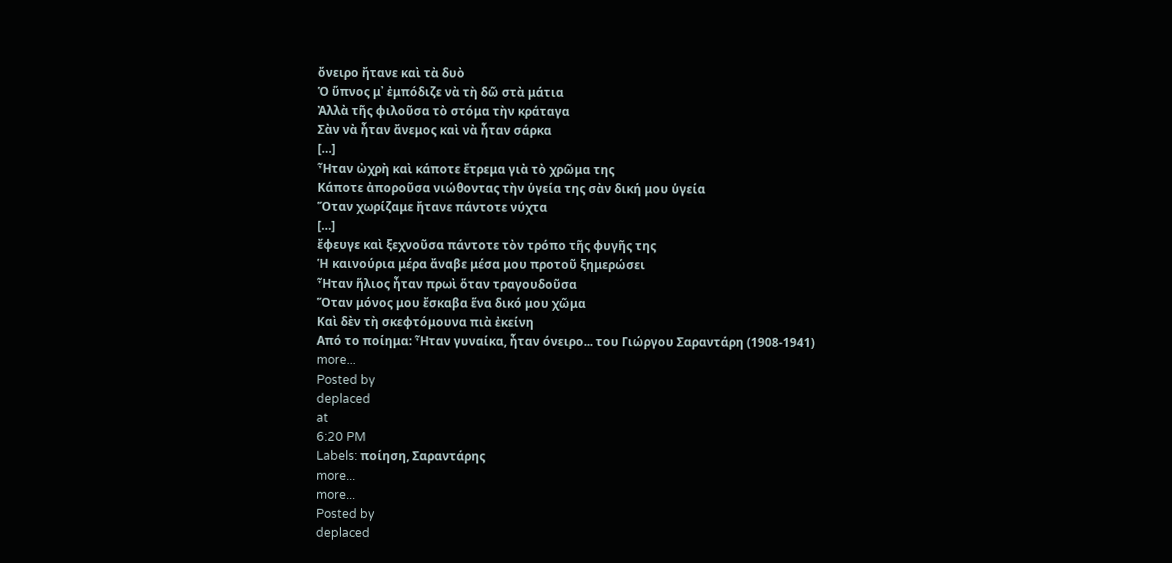ὄνειρο ἤτανε καὶ τὰ δυὸ
Ὁ ὕπνος μ᾿ ἐμπόδιζε νὰ τὴ δῶ στὰ μάτια
Ἀλλὰ τῆς φιλοῦσα τὸ στόμα τὴν κράταγα
Σὰν νὰ ἦταν ἄνεμος καὶ νὰ ἦταν σάρκα
[…]
Ἦταν ὠχρὴ καὶ κάποτε ἔτρεμα γιὰ τὸ χρῶμα της
Κάποτε ἀποροῦσα νιώθοντας τὴν ὑγεία της σὰν δική μου ὑγεία
Ὅταν χωρίζαμε ἤτανε πάντοτε νύχτα
[…]
ἔφευγε καὶ ξεχνοῦσα πάντοτε τὸν τρόπο τῆς φυγῆς της
Ἡ καινούρια μέρα ἄναβε μέσα μου προτοῦ ξημερώσει
Ἦταν ἥλιος ἦταν πρωὶ ὅταν τραγουδοῦσα
Ὅταν μόνος μου ἔσκαβα ἕνα δικό μου χῶμα
Καὶ δὲν τὴ σκεφτόμουνα πιὰ ἐκείνη
Από το ποίημα: Ἦταν γυναίκα, ἦταν όνειρο... του Γιώργου Σαραντάρη (1908-1941)
more...
Posted by
deplaced
at
6:20 PM
Labels: ποίηση, Σαραντάρης
more...
more...
Posted by
deplaced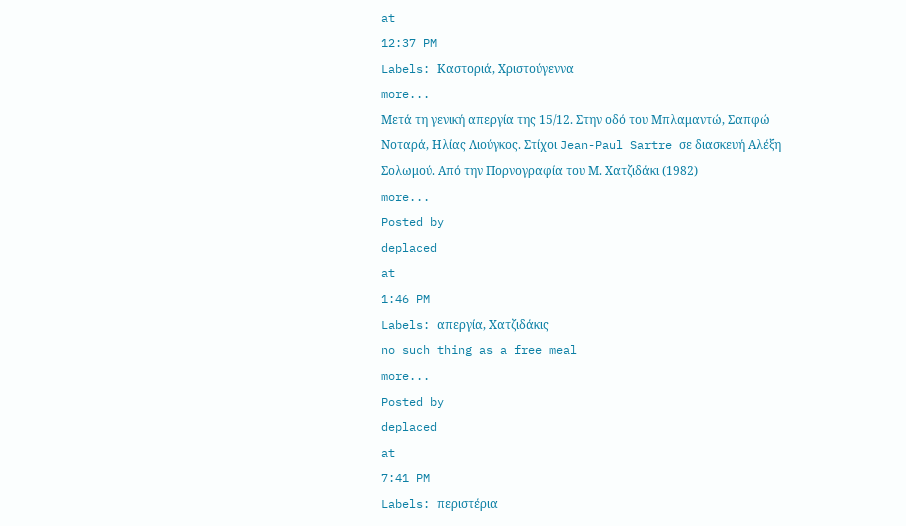at
12:37 PM
Labels: Καστοριά, Χριστούγεννα
more...
Μετά τη γενική απεργία της 15/12. Στην οδό του Μπλαμαντώ, Σαπφώ Νοταρά, Ηλίας Λιούγκος. Στίχοι Jean-Paul Sartre σε διασκευή Αλέξη Σολωμού. Από την Πορνογραφία του Μ. Χατζιδάκι (1982)
more...
Posted by
deplaced
at
1:46 PM
Labels: απεργία, Χατζιδάκις
no such thing as a free meal
more...
Posted by
deplaced
at
7:41 PM
Labels: περιστέρια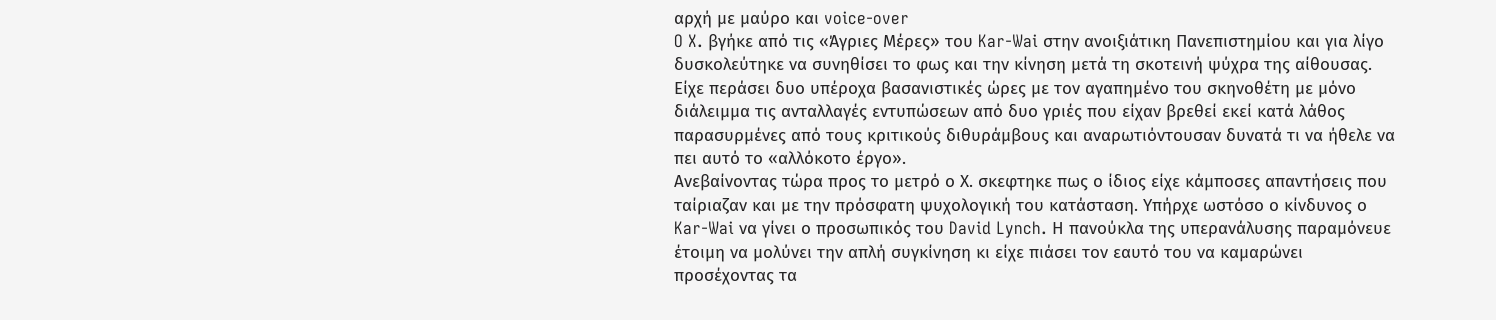αρχή με μαύρο και voice-over
O X. βγήκε από τις «Άγριες Μέρες» του Kar-Wai στην ανοιξιάτικη Πανεπιστημίου και για λίγο δυσκολεύτηκε να συνηθίσει το φως και την κίνηση μετά τη σκοτεινή ψύχρα της αίθουσας.
Είχε περάσει δυο υπέροχα βασανιστικές ώρες με τον αγαπημένο του σκηνοθέτη με μόνο διάλειμμα τις ανταλλαγές εντυπώσεων από δυο γριές που είχαν βρεθεί εκεί κατά λάθος παρασυρμένες από τους κριτικούς διθυράμβους και αναρωτιόντουσαν δυνατά τι να ήθελε να πει αυτό το «αλλόκοτο έργο».
Ανεβαίνοντας τώρα προς το μετρό ο Χ. σκεφτηκε πως ο ίδιος είχε κάμποσες απαντήσεις που ταίριαζαν και με την πρόσφατη ψυχολογική του κατάσταση. Υπήρχε ωστόσο ο κίνδυνος ο Kar-Wai να γίνει ο προσωπικός του David Lynch. Η πανούκλα της υπερανάλυσης παραμόνευε έτοιμη να μολύνει την απλή συγκίνηση κι είχε πιάσει τον εαυτό του να καμαρώνει προσέχοντας τα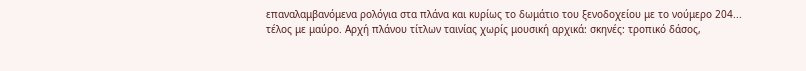επαναλαμβανόμενα ρολόγια στα πλάνα και κυρίως το δωμάτιο του ξενοδοχείου με το νούμερο 204...
τέλος με μαύρο. Αρχή πλάνου τίτλων ταινίας χωρίς μουσική αρχικά: σκηνές: τροπικό δάσος,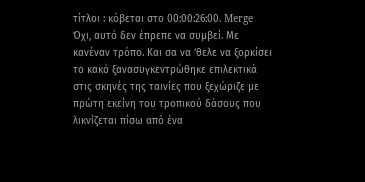τίτλοι : κόβεται στο 00:00:26:00. Merge
Όχι, αυτό δεν έπρεπε να συμβεί. Με κανέναν τρόπο. Και σα να ‘θελε να ξορκίσει το κακό ξανασυγκεντρώθηκε επιλεκτικά στις σκηνές της ταινίες που ξεχώριζε με πρώτη εκείνη του τροπικού δάσους που λικνίζεται πίσω από ένα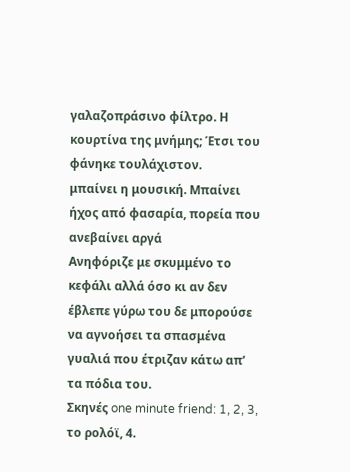γαλαζοπράσινο φίλτρο. Η κουρτίνα της μνήμης; Έτσι του φάνηκε τουλάχιστον.
μπαίνει η μουσική. Μπαίνει ήχος από φασαρία, πορεία που ανεβαίνει αργά
Ανηφόριζε με σκυμμένο το κεφάλι αλλά όσο κι αν δεν έβλεπε γύρω του δε μπορούσε να αγνοήσει τα σπασμένα γυαλιά που έτριζαν κάτω απ’ τα πόδια του.
Σκηνές one minute friend: 1, 2, 3, το ρολόϊ, 4.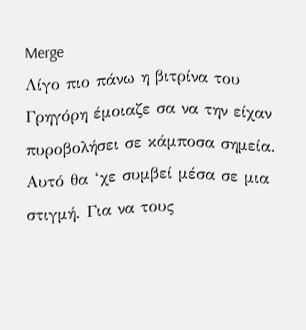Merge
Λίγο πιο πάνω η βιτρίνα του Γρηγόρη έμοιαζε σα να την είχαν πυροβολήσει σε κάμποσα σημεία. Αυτό θα ‘χε συμβεί μέσα σε μια στιγμή. Για να τους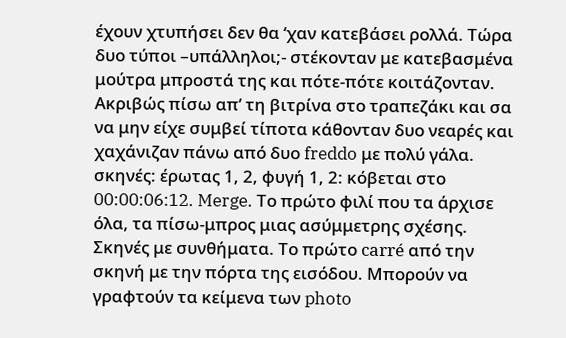έχουν χτυπήσει δεν θα ‘χαν κατεβάσει ρολλά. Τώρα δυο τύποι –υπάλληλοι;- στέκονταν με κατεβασμένα μούτρα μπροστά της και πότε-πότε κοιτάζονταν. Ακριβώς πίσω απ’ τη βιτρίνα στο τραπεζάκι και σα να μην είχε συμβεί τίποτα κάθονταν δυο νεαρές και χαχάνιζαν πάνω από δυο freddo με πολύ γάλα.
σκηνές: έρωτας 1, 2, φυγή 1, 2: κόβεται στο 00:00:06:12. Merge. Το πρώτο φιλί που τα άρχισε όλα, τα πίσω-μπρος μιας ασύμμετρης σχέσης. Σκηνές με συνθήματα. Το πρώτο carré από την σκηνή με την πόρτα της εισόδου. Μπορούν να γραφτούν τα κείμενα των photo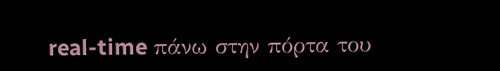real-time πάνω στην πόρτα του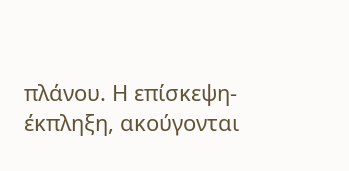πλάνου. Η επίσκεψη-έκπληξη, ακούγονται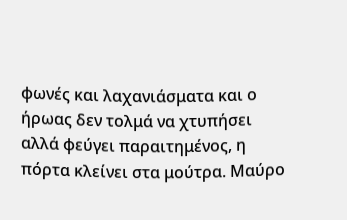φωνές και λαχανιάσματα και ο ήρωας δεν τολμά να χτυπήσει αλλά φεύγει παραιτημένος, η πόρτα κλείνει στα μούτρα. Μαύρο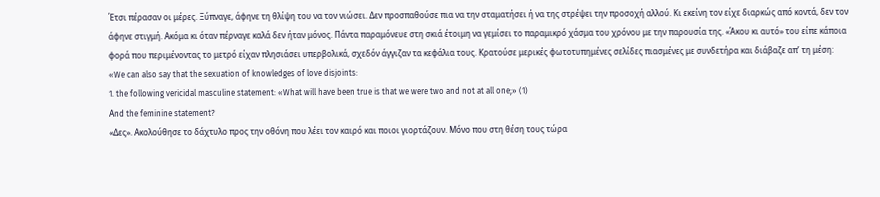Έτσι πέρασαν οι μέρες. Ξύπναγε, άφηνε τη θλίψη του να τον νιώσει. Δεν προσπαθούσε πια να την σταματήσει ή να της στρέψει την προσοχή αλλού. Κι εκείνη τον είχε διαρκώς από κοντά, δεν τον άφηνε στιγμή. Ακόμα κι όταν πέρναγε καλά δεν ήταν μόνος. Πάντα παραμόνευε στη σκιά έτοιμη να γεμίσει το παραμικρό χάσμα του χρόνου με την παρουσία της. «Άκου κι αυτό» του είπε κάποια φορά που περιμένοντας το μετρό είχαν πλησιάσει υπερβολικά, σχεδόν άγγιζαν τα κεφάλια τους. Κρατούσε μερικές φωτοτυπημένες σελίδες πιασμένες με συνδετήρα και διάβαζε απ’ τη μέση:
«We can also say that the sexuation of knowledges of love disjoints:
1. the following vericidal masculine statement: «What will have been true is that we were two and not at all one;» (1)
Αnd the feminine statement?
«Δες». Ακολούθησε το δάχτυλο προς την οθόνη που λέει τον καιρό και ποιοι γιορτάζουν. Μόνο που στη θέση τους τώρα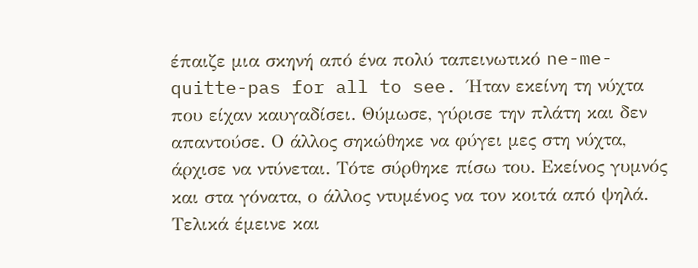έπαιζε μια σκηνή από ένα πολύ ταπεινωτικό ne-me-quitte-pas for all to see. Ήταν εκείνη τη νύχτα που είχαν καυγαδίσει. Θύμωσε, γύρισε την πλάτη και δεν απαντούσε. Ο άλλος σηκώθηκε να φύγει μες στη νύχτα, άρχισε να ντύνεται. Τότε σύρθηκε πίσω του. Εκείνος γυμνός και στα γόνατα, ο άλλος ντυμένος να τον κοιτά από ψηλά. Τελικά έμεινε και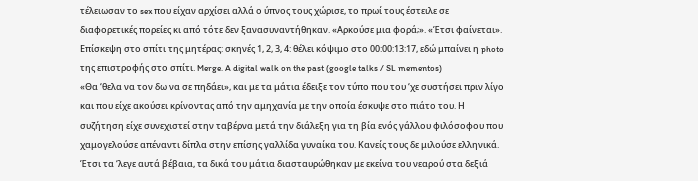τέλειωσαν το sex που είχαν αρχίσει αλλά ο ύπνος τους χώρισε, το πρωί τους έστειλε σε διαφορετικές πορείες κι από τότε δεν ξανασυναντήθηκαν. «Αρκούσε μια φορά;». «Έτσι φαίνεται».
Επίσκεψη στο σπίτι της μητέρας: σκηνές 1, 2, 3, 4: θέλει κόψιμο στο 00:00:13:17, εδώ μπαίνει η photo της επιστροφής στο σπίτι. Merge. A digital walk on the past (google talks / SL mementos)
«Θα ‘θελα να τον δω να σε πηδάει», και με τα μάτια έδειξε τον τύπο που του ‘χε συστήσει πριν λίγο και που είχε ακούσει κρίνοντας από την αμηχανία με την οποία έσκυψε στο πιάτο του. Η συζήτηση είχε συνεχιστεί στην ταβέρνα μετά την διάλεξη για τη βία ενός γάλλου φιλόσοφου που χαμογελούσε απέναντι δίπλα στην επίσης γαλλίδα γυναίκα του. Κανείς τους δε μιλούσε ελληνικά. Έτσι τα ‘λεγε αυτά βέβαια, τα δικά του μάτια διασταυρώθηκαν με εκείνα του νεαρού στα δεξιά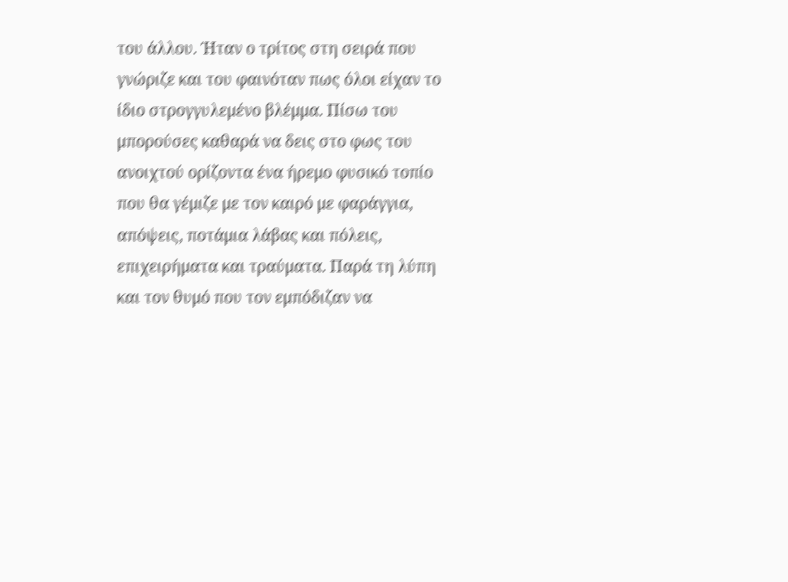του άλλου. Ήταν ο τρίτος στη σειρά που γνώριζε και του φαινόταν πως όλοι είχαν το ίδιο στρογγυλεμένο βλέμμα. Πίσω του μπορούσες καθαρά να δεις στο φως του ανοιχτού ορίζοντα ένα ήρεμο φυσικό τοπίο που θα γέμιζε με τον καιρό με φαράγγια, απόψεις, ποτάμια λάβας και πόλεις, επιχειρήματα και τραύματα. Παρά τη λύπη και τον θυμό που τον εμπόδιζαν να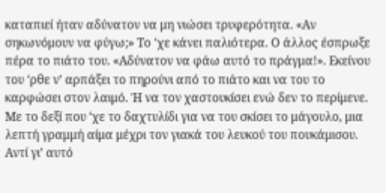καταπιεί ήταν αδύνατον να μη νιώσει τρυφερότητα. «Αν σηκωνόμουν να φύγω;» Το ‘χε κάνει παλιότερα. Ο άλλος έσπρωξε πέρα το πιάτο του. «Αδύνατον να φάω αυτό το πράγμα!». Εκείνου του ‘ρθε ν’ αρπάξει το πηρούνι από το πιάτο και να του το καρφώσει στον λαιμό. Ή να τον χαστουκίσει ενώ δεν το περίμενε. Με το δεξί που ‘χε το δαχτυλίδι για να του σκίσει το μάγουλο, μια λεπτή γραμμή αίμα μέχρι τον γιακά του λευκού του πουκάμισου. Αντί γι’ αυτό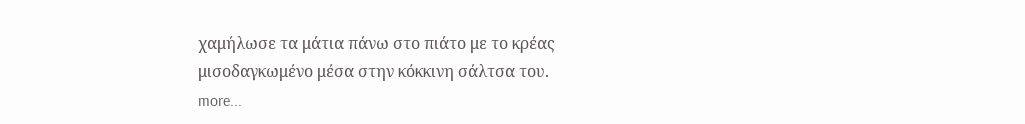χαμήλωσε τα μάτια πάνω στο πιάτο με το κρέας μισοδαγκωμένο μέσα στην κόκκινη σάλτσα του.
more...